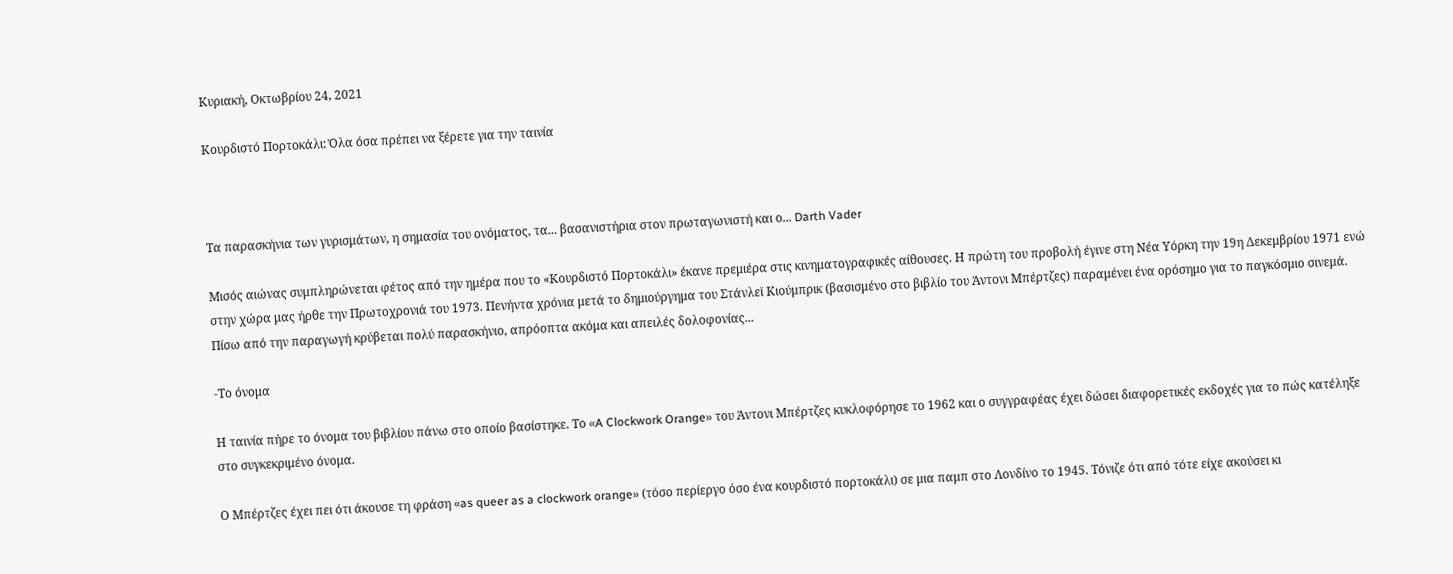Κυριακή, Οκτωβρίου 24, 2021

Κουρδιστό Πορτοκάλι: Όλα όσα πρέπει να ξέρετε για την ταινία



Τα παρασκήνια των γυρισμάτων, η σημασία του ονόματος, τα... βασανιστήρια στον πρωταγωνιστή και ο... Darth Vader

Μισός αιώνας συμπληρώνεται φέτος από την ημέρα που το «Κουρδιστό Πορτοκάλι» έκανε πρεμιέρα στις κινηματογραφικές αίθουσες. Η πρώτη του προβολή έγινε στη Νέα Υόρκη την 19η Δεκεμβρίου 1971 ενώ στην χώρα μας ήρθε την Πρωτοχρονιά του 1973. Πενήντα χρόνια μετά το δημιούργημα του Στάνλεϊ Κιούμπρικ (βασισμένο στο βιβλίο του Άντονι Μπέρτζες) παραμένει ένα ορόσημο για το παγκόσμιο σινεμά. Πίσω από την παραγωγή κρύβεται πολύ παρασκήνιο, απρόοπτα ακόμα και απειλές δολοφονίας...

-Το όνομα

Η ταινία πήρε το όνομα του βιβλίου πάνω στο οποίο βασίστηκε. Το «A Clockwork Orange» του Άντονι Μπέρτζες κυκλοφόρησε το 1962 και ο συγγραφέας έχει δώσει διαφορετικές εκδοχές για το πώς κατέληξε στο συγκεκριμένο όνομα.

Ο Μπέρτζες έχει πει ότι άκουσε τη φράση «as queer as a clockwork orange» (τόσο περίεργο όσο ένα κουρδιστό πορτοκάλι) σε μια παμπ στο Λονδίνο το 1945. Τόνιζε ότι από τότε είχε ακούσει κι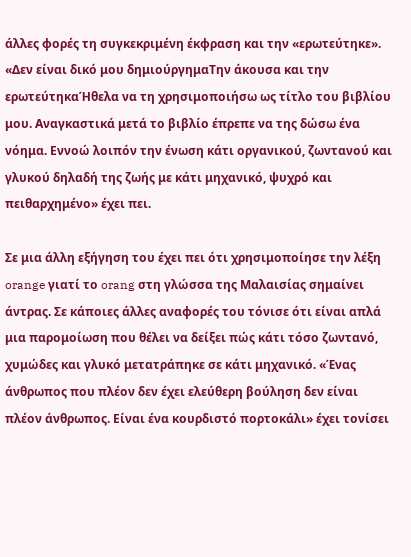άλλες φορές τη συγκεκριμένη έκφραση και την «ερωτεύτηκε». «Δεν είναι δικό μου δημιούργημαΤην άκουσα και την ερωτεύτηκαΉθελα να τη χρησιμοποιήσω ως τίτλο του βιβλίου μου. Αναγκαστικά μετά το βιβλίο έπρεπε να της δώσω ένα νόημα. Εννοώ λοιπόν την ένωση κάτι οργανικού, ζωντανού και γλυκού δηλαδή της ζωής με κάτι μηχανικό, ψυχρό και πειθαρχημένο» έχει πει.

Σε μια άλλη εξήγηση του έχει πει ότι χρησιμοποίησε την λέξη orange γιατί το orang στη γλώσσα της Μαλαισίας σημαίνει άντρας. Σε κάποιες άλλες αναφορές του τόνισε ότι είναι απλά μια παρομοίωση που θέλει να δείξει πώς κάτι τόσο ζωντανό, χυμώδες και γλυκό μετατράπηκε σε κάτι μηχανικό. «Ένας άνθρωπος που πλέον δεν έχει ελεύθερη βούληση δεν είναι πλέον άνθρωπος. Είναι ένα κουρδιστό πορτοκάλι» έχει τονίσει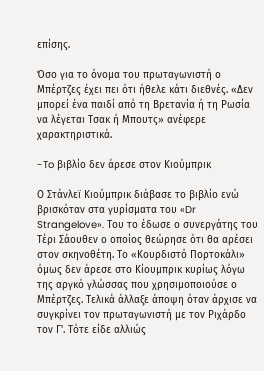επίσης.

Όσο για το όνομα του πρωταγωνιστή ο Μπέρτζες έχει πει ότι ήθελε κάτι διεθνές. «Δεν μπορεί ένα παιδί από τη Βρετανία ή τη Ρωσία να λέγεται Τσακ ή Μπουτς» ανέφερε χαρακτηριστικά.

-To βιβλίο δεν άρεσε στον Κιούμπρικ

Ο Στάνλεϊ Κιούμπρικ διάβασε το βιβλίο ενώ βρισκόταν στα γυρίσματα του «Dr Strangelove». Του το έδωσε ο συνεργάτης του Τέρι Σάουθεν ο οποίος θεώρησε ότι θα αρέσει στον σκηνοθέτη. Το «Κουρδιστό Πορτοκάλι» όμως δεν άρεσε στο Κίουμπρικ κυρίως λόγω της αργκό γλώσσας που χρησιμοποιούσε ο Μπέρτζες. Τελικά άλλαξε άποψη όταν άρχισε να συγκρίνει τον πρωταγωνιστή με τον Ριχάρδο τον Γ'. Τότε είδε αλλιώς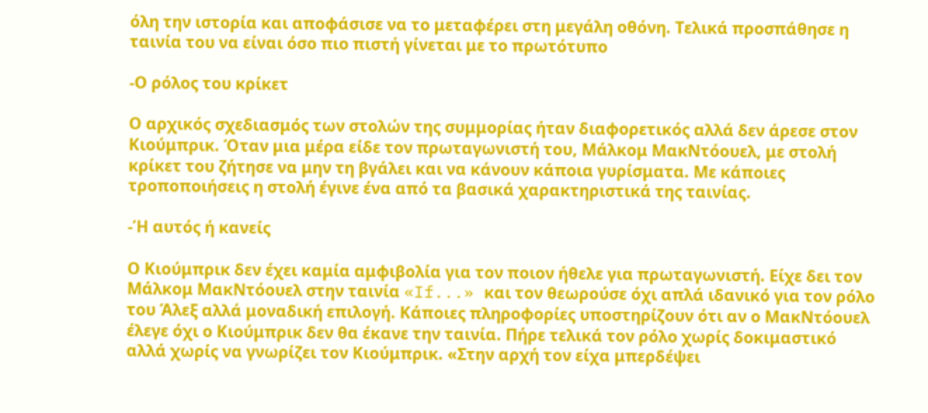όλη την ιστορία και αποφάσισε να το μεταφέρει στη μεγάλη οθόνη. Τελικά προσπάθησε η ταινία του να είναι όσο πιο πιστή γίνεται με το πρωτότυπο

-Ο ρόλος του κρίκετ

Ο αρχικός σχεδιασμός των στολών της συμμορίας ήταν διαφορετικός αλλά δεν άρεσε στον Κιούμπρικ. Όταν μια μέρα είδε τον πρωταγωνιστή του, Μάλκομ ΜακΝτόουελ, με στολή κρίκετ του ζήτησε να μην τη βγάλει και να κάνουν κάποια γυρίσματα. Με κάποιες τροποποιήσεις η στολή έγινε ένα από τα βασικά χαρακτηριστικά της ταινίας.

-Ή αυτός ή κανείς

Ο Κιούμπρικ δεν έχει καμία αμφιβολία για τον ποιον ήθελε για πρωταγωνιστή. Είχε δει τον Μάλκομ ΜακΝτόουελ στην ταινία «If...» και τον θεωρούσε όχι απλά ιδανικό για τον ρόλο του Άλεξ αλλά μοναδική επιλογή. Κάποιες πληροφορίες υποστηρίζουν ότι αν ο ΜακΝτόουελ έλεγε όχι ο Κιούμπρικ δεν θα έκανε την ταινία. Πήρε τελικά τον ρόλο χωρίς δοκιμαστικό αλλά χωρίς να γνωρίζει τον Κιούμπρικ. «Στην αρχή τον είχα μπερδέψει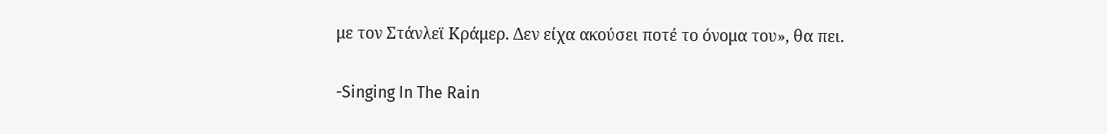με τον Στάνλεϊ Κράμερ. Δεν είχα ακούσει ποτέ το όνομα του», θα πει.

-Singing In The Rain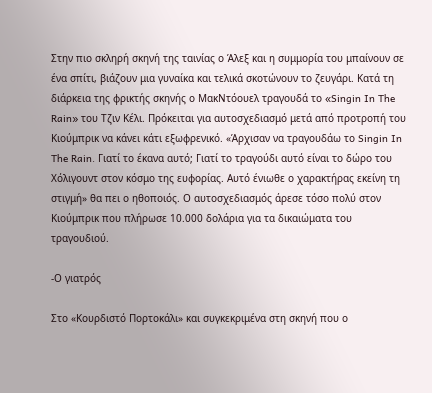Στην πιο σκληρή σκηνή της ταινίας ο Άλεξ και η συμμορία του μπαίνουν σε ένα σπίτι, βιάζουν μια γυναίκα και τελικά σκοτώνουν το ζευγάρι. Κατά τη διάρκεια της φρικτής σκηνής ο ΜακΝτόουελ τραγουδά το «Singin In The Rain» του Τζιν Κέλι. Πρόκειται για αυτοσχεδιασμό μετά από προτροπή του Κιούμπρικ να κάνει κάτι εξωφρενικό. «Άρχισαν να τραγουδάω το Singin In The Rain. Γιατί το έκανα αυτό; Γιατί το τραγούδι αυτό είναι το δώρο του Χόλιγουντ στον κόσμο της ευφορίας. Αυτό ένιωθε ο χαρακτήρας εκείνη τη στιγμή» θα πει ο ηθοποιός. Ο αυτοσχεδιασμός άρεσε τόσο πολύ στον Κιούμπρικ που πλήρωσε 10.000 δολάρια για τα δικαιώματα του τραγουδιού.

-Ο γιατρός

Στο «Κουρδιστό Πορτοκάλι» και συγκεκριμένα στη σκηνή που ο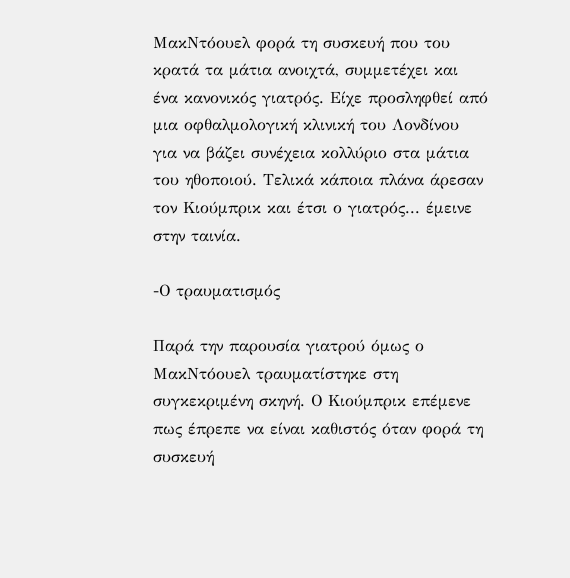ΜακΝτόουελ φορά τη συσκευή που του κρατά τα μάτια ανοιχτά, συμμετέχει και ένα κανονικός γιατρός. Είχε προσληφθεί από μια οφθαλμολογική κλινική του Λονδίνου για να βάζει συνέχεια κολλύριο στα μάτια του ηθοποιού. Τελικά κάποια πλάνα άρεσαν τον Κιούμπρικ και έτσι ο γιατρός... έμεινε στην ταινία.

-Ο τραυματισμός

Παρά την παρουσία γιατρού όμως ο ΜακΝτόουελ τραυματίστηκε στη συγκεκριμένη σκηνή. Ο Κιούμπρικ επέμενε πως έπρεπε να είναι καθιστός όταν φορά τη συσκευή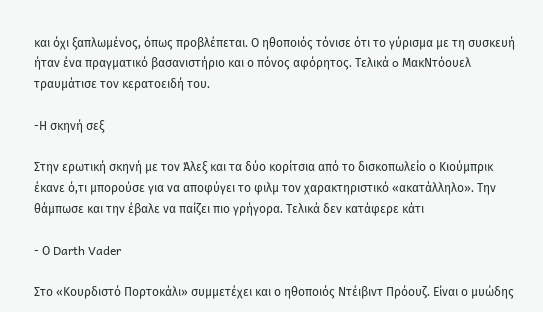και όχι ξαπλωμένος, όπως προβλέπεται. Ο ηθοποιός τόνισε ότι το γύρισμα με τη συσκευή ήταν ένα πραγματικό βασανιστήριο και ο πόνος αφόρητος. Τελικά o ΜακΝτόουελ τραυμάτισε τον κερατοειδή του.

-Η σκηνή σεξ

Στην ερωτική σκηνή με τον Άλεξ και τα δύο κορίτσια από το δισκοπωλείο ο Κιούμπρικ έκανε ό,τι μπορούσε για να αποφύγει το φιλμ τον χαρακτηριστικό «ακατάλληλο». Την θάμπωσε και την έβαλε να παίζει πιο γρήγορα. Τελικά δεν κατάφερε κάτι

- Ο Darth Vader

Στο «Κουρδιστό Πορτοκάλι» συμμετέχει και ο ηθοποιός Ντέιβιντ Πρόουζ. Είναι ο μυώδης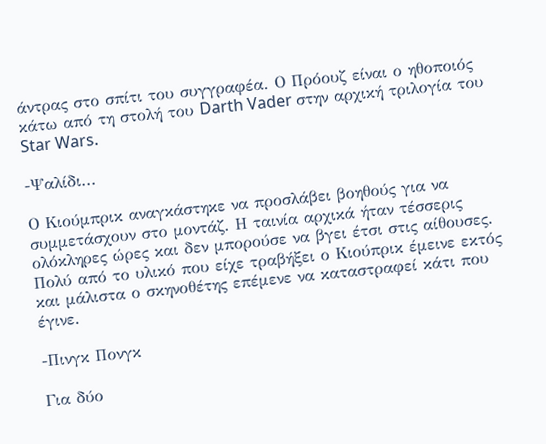άντρας στο σπίτι του συγγραφέα. Ο Πρόουζ είναι ο ηθοποιός κάτω από τη στολή του Darth Vader στην αρχική τριλογία του Star Wars.

-Ψαλίδι...

Ο Κιούμπρικ αναγκάστηκε να προσλάβει βοηθούς για να συμμετάσχουν στο μοντάζ. Η ταινία αρχικά ήταν τέσσερις ολόκληρες ώρες και δεν μπορούσε να βγει έτσι στις αίθουσες. Πολύ από το υλικό που είχε τραβήξει ο Κιούπρικ έμεινε εκτός και μάλιστα ο σκηνοθέτης επέμενε να καταστραφεί κάτι που έγινε.

-Πινγκ Πονγκ

Για δύο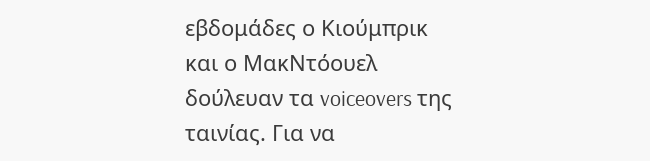εβδομάδες ο Κιούμπρικ και ο ΜακΝτόουελ δούλευαν τα voiceovers της ταινίας. Για να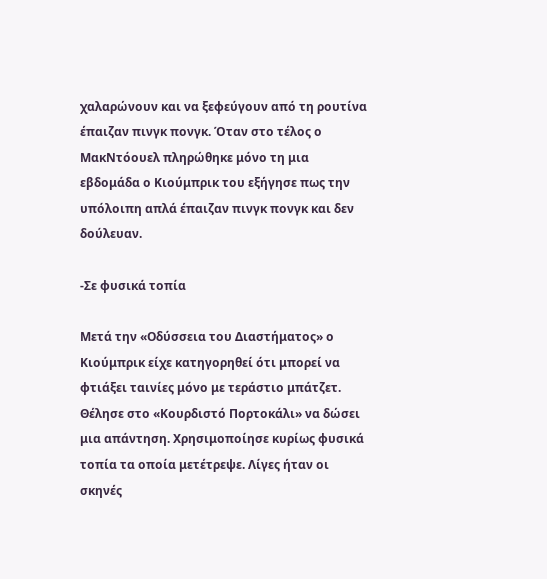χαλαρώνουν και να ξεφεύγουν από τη ρουτίνα έπαιζαν πινγκ πονγκ. Όταν στο τέλος ο ΜακΝτόουελ πληρώθηκε μόνο τη μια εβδομάδα ο Κιούμπρικ του εξήγησε πως την υπόλοιπη απλά έπαιζαν πινγκ πονγκ και δεν δούλευαν.

-Σε φυσικά τοπία

Μετά την «Οδύσσεια του Διαστήματος» ο Κιούμπρικ είχε κατηγορηθεί ότι μπορεί να φτιάξει ταινίες μόνο με τεράστιο μπάτζετ. Θέλησε στο «Κουρδιστό Πορτοκάλι» να δώσει μια απάντηση. Χρησιμοποίησε κυρίως φυσικά τοπία τα οποία μετέτρεψε. Λίγες ήταν οι σκηνές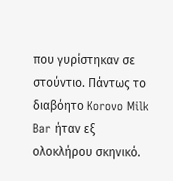που γυρίστηκαν σε στούντιο. Πάντως το διαβόητο Korovo Milk Bar ήταν εξ ολοκλήρου σκηνικό.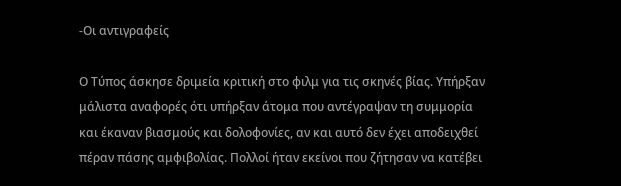-Οι αντιγραφείς

Ο Τύπος άσκησε δριμεία κριτική στο φιλμ για τις σκηνές βίας. Υπήρξαν μάλιστα αναφορές ότι υπήρξαν άτομα που αντέγραψαν τη συμμορία και έκαναν βιασμούς και δολοφονίες, αν και αυτό δεν έχει αποδειχθεί πέραν πάσης αμφιβολίας. Πολλοί ήταν εκείνοι που ζήτησαν να κατέβει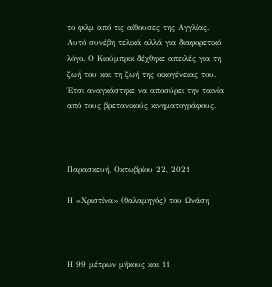το φιλμ από τις αίθουσες της Αγγλίας. Αυτό συνέβη τελικά αλλά για διαφορετικό λόγο. Ο Κιούμπρικ δέχθηκε απειλές για τη ζωή του και τη ζωή της οικογένειας του. Έτσι αναγκάστηκε να αποσύρει την ταινία από τους βρετανικούς κινηματογράφους.



Παρασκευή, Οκτωβρίου 22, 2021

Η «Χριστίνα» (θαλαμηγός) του Ωνάση



Η 99 μέτρων μήκους και 11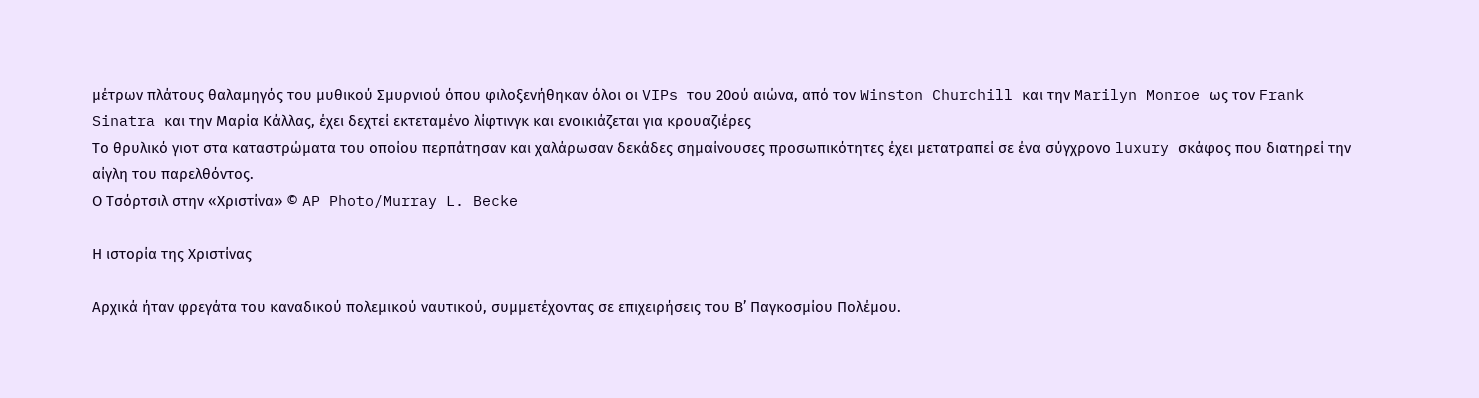μέτρων πλάτους θαλαμηγός του μυθικού Σμυρνιού όπου φιλοξενήθηκαν όλοι οι VIPs του 20ού αιώνα, από τον Winston Churchill και την Marilyn Monroe ως τον Frank Sinatra και την Μαρία Κάλλας, έχει δεχτεί εκτεταμένο λίφτινγκ και ενοικιάζεται για κρουαζιέρες
Το θρυλικό γιοτ στα καταστρώματα του οποίου περπάτησαν και χαλάρωσαν δεκάδες σημαίνουσες προσωπικότητες έχει μετατραπεί σε ένα σύγχρονο luxury σκάφος που διατηρεί την αίγλη του παρελθόντος.
Ο Τσόρτσιλ στην «Χριστίνα» © AP Photo/Murray L. Becke

Η ιστορία της Χριστίνας

Αρχικά ήταν φρεγάτα του καναδικού πολεμικού ναυτικού, συμμετέχοντας σε επιχειρήσεις του Β’ Παγκοσμίου Πολέμου.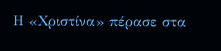Η «Χριστίνα» πέρασε στα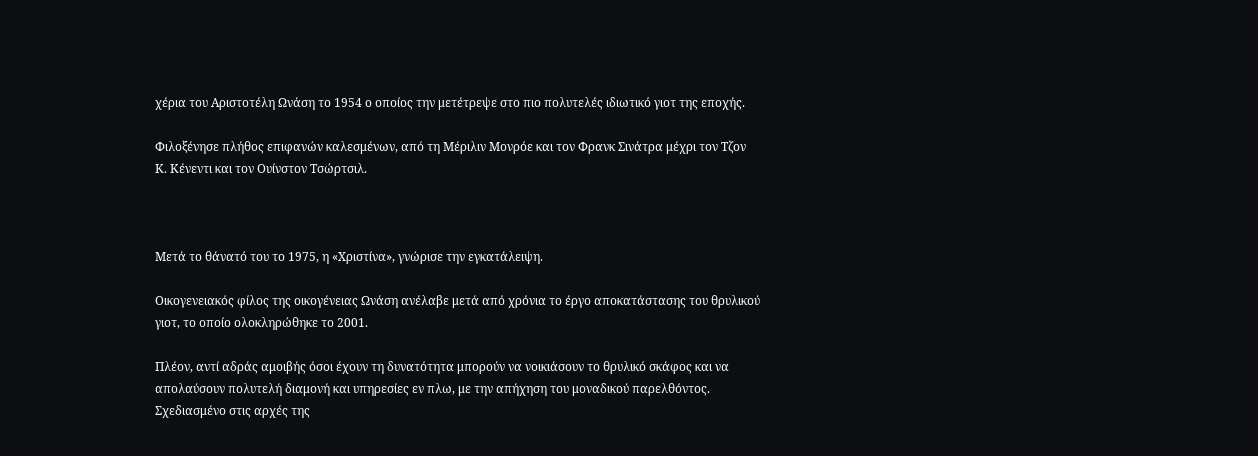χέρια του Αριστοτέλη Ωνάση το 1954 ο οποίος την μετέτρεψε στο πιο πολυτελές ιδιωτικό γιοτ της εποχής.

Φιλοξένησε πλήθος επιφανών καλεσμένων, από τη Μέριλιν Μονρόε και τον Φρανκ Σινάτρα μέχρι τον Τζον Κ. Κένεντι και τον Ουίνστον Τσώρτσιλ.



Μετά το θάνατό του το 1975, η «Χριστίνα», γνώρισε την εγκατάλειψη.

Οικογενειακός φίλος της οικογένειας Ωνάση ανέλαβε μετά από χρόνια το έργο αποκατάστασης του θρυλικού γιοτ, το οποίο ολοκληρώθηκε το 2001.

Πλέον, αντί αδράς αμοιβής όσοι έχουν τη δυνατότητα μπορούν να νοικιάσουν το θρυλικό σκάφος και να απολαύσουν πολυτελή διαμονή και υπηρεσίες εν πλω, με την απήχηση του μοναδικού παρελθόντος.
Σχεδιασμένο στις αρχές της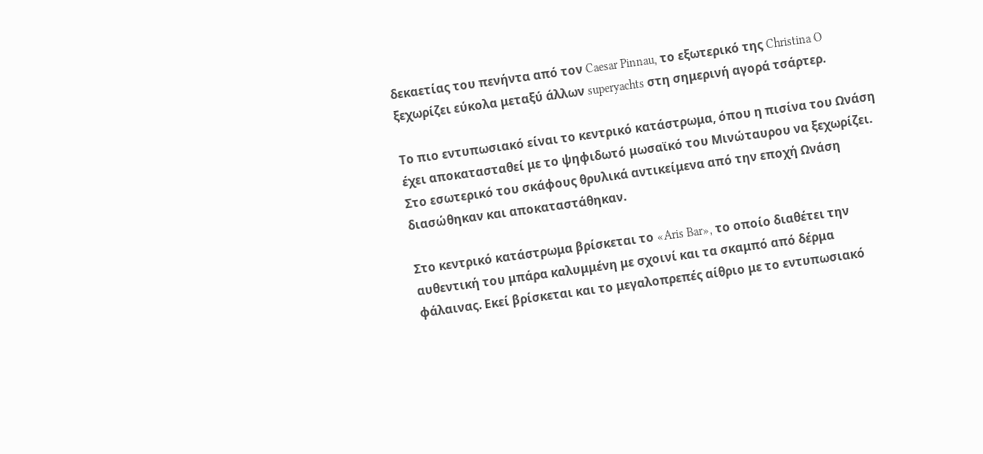δεκαετίας του πενήντα από τον Caesar Pinnau, το εξωτερικό της Christina O ξεχωρίζει εύκολα μεταξύ άλλων superyachts στη σημερινή αγορά τσάρτερ.

Το πιο εντυπωσιακό είναι το κεντρικό κατάστρωμα, όπου η πισίνα του Ωνάση έχει αποκατασταθεί με το ψηφιδωτό μωσαϊκό του Μινώταυρου να ξεχωρίζει.
Στο εσωτερικό του σκάφους θρυλικά αντικείμενα από την εποχή Ωνάση διασώθηκαν και αποκαταστάθηκαν.

Στο κεντρικό κατάστρωμα βρίσκεται το «Aris Bar», το οποίο διαθέτει την αυθεντική του μπάρα καλυμμένη με σχοινί και τα σκαμπό από δέρμα φάλαινας. Εκεί βρίσκεται και το μεγαλοπρεπές αίθριο με το εντυπωσιακό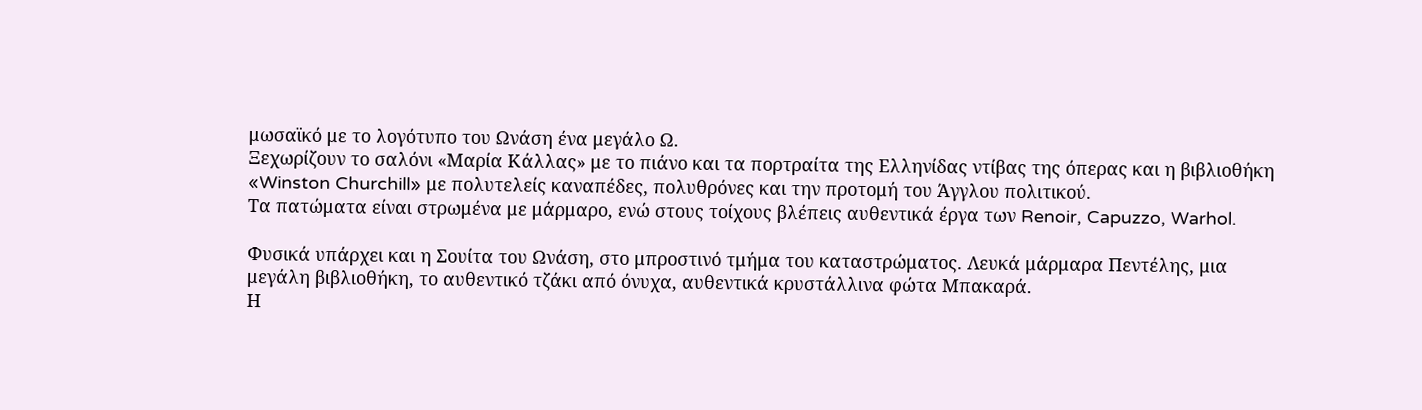μωσαϊκό με το λογότυπο του Ωνάση ένα μεγάλο Ω.
Ξεχωρίζουν το σαλόνι «Μαρία Κάλλας» με το πιάνο και τα πορτραίτα της Ελληνίδας ντίβας της όπερας και η βιβλιοθήκη «Winston Churchill» με πολυτελείς καναπέδες, πολυθρόνες και την προτομή του Άγγλου πολιτικού.
Τα πατώματα είναι στρωμένα με μάρμαρο, ενώ στους τοίχους βλέπεις αυθεντικά έργα των Renoir, Capuzzo, Warhol.

Φυσικά υπάρχει και η Σουίτα του Ωνάση, στο μπροστινό τμήμα του καταστρώματος. Λευκά μάρμαρα Πεντέλης, μια μεγάλη βιβλιοθήκη, το αυθεντικό τζάκι από όνυχα, αυθεντικά κρυστάλλινα φώτα Μπακαρά.
Η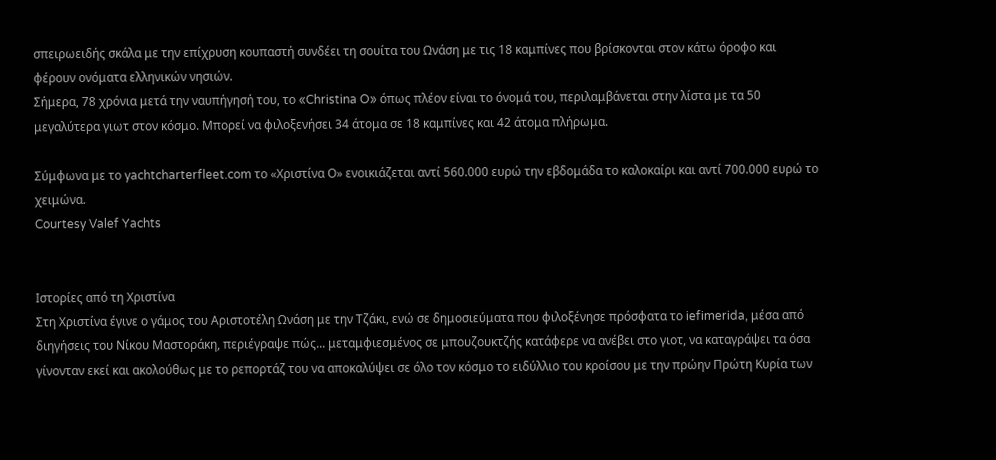σπειρωειδής σκάλα με την επίχρυση κουπαστή συνδέει τη σουίτα του Ωνάση με τις 18 καμπίνες που βρίσκονται στον κάτω όροφο και φέρουν ονόματα ελληνικών νησιών.
Σήμερα, 78 χρόνια μετά την ναυπήγησή του, το «Christina O» όπως πλέον είναι το όνομά του, περιλαμβάνεται στην λίστα με τα 50 μεγαλύτερα γιωτ στον κόσμο. Μπορεί να φιλοξενήσει 34 άτομα σε 18 καμπίνες και 42 άτομα πλήρωμα.

Σύμφωνα με το yachtcharterfleet.com το «Χριστίνα Ο» ενοικιάζεται αντί 560.000 ευρώ την εβδομάδα το καλοκαίρι και αντί 700.000 ευρώ το χειμώνα.
Courtesy Valef Yachts


Ιστορίες από τη Χριστίνα
Στη Χριστίνα έγινε ο γάμος του Αριστοτέλη Ωνάση με την Τζάκι, ενώ σε δημοσιεύματα που φιλοξένησε πρόσφατα το iefimerida, μέσα από διηγήσεις του Νίκου Μαστοράκη, περιέγραψε πώς... μεταμφιεσμένος σε μπουζουκτζής κατάφερε να ανέβει στο γιοτ, να καταγράψει τα όσα γίνονταν εκεί και ακολούθως με το ρεπορτάζ του να αποκαλύψει σε όλο τον κόσμο το ειδύλλιο του κροίσου με την πρώην Πρώτη Κυρία των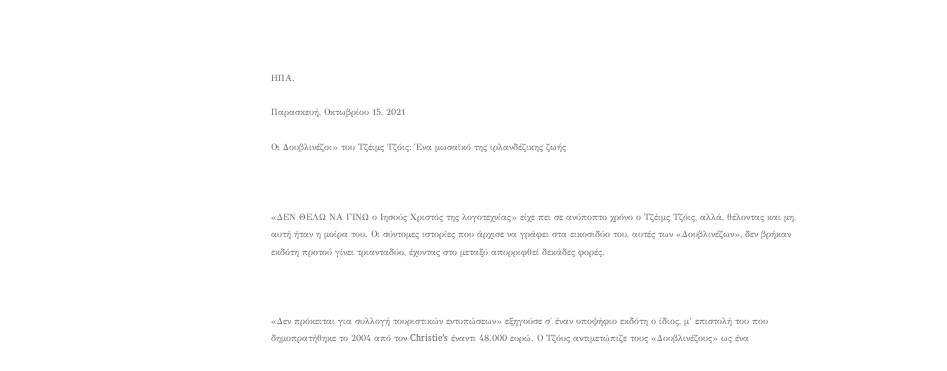ΗΠΑ.

Παρασκευή, Οκτωβρίου 15, 2021

Οι Δουβλινέζοι» του Τζέιμς Τζόις: Ένα μωσαϊκό της ιρλανδέζικης ζωής



«ΔΕΝ ΘΕΛΩ ΝΑ ΓΙΝΩ ο Ιησούς Χριστός της λογοτεχνίας» είχε πει σε ανύποπτο χρόνο ο Τζέιμς Τζόις, αλλά, θέλοντας και μη, αυτή ήταν η μοίρα του. Οι σύντομες ιστορίες που άρχισε να γράφει στα εικοσιδύο του, αυτές των «Δουβλινέζων», δεν βρήκαν εκδότη προτού γίνει τριανταδύο, έχοντας στο μεταξύ απορριφθεί δεκάδες φορές.



«Δεν πρόκειται για συλλογή τουριστικών εντυπώσεων» εξηγούσε σ΄ έναν υποψήφιο εκδότη ο ίδιος, μ’ επιστολή του που δημοπρατήθηκε το 2004 από τον Christie’s έναντι 48.000 ευρώ. Ο Τζόυς αντιμετώπιζε τους «Δουβλινέζους» ως ένα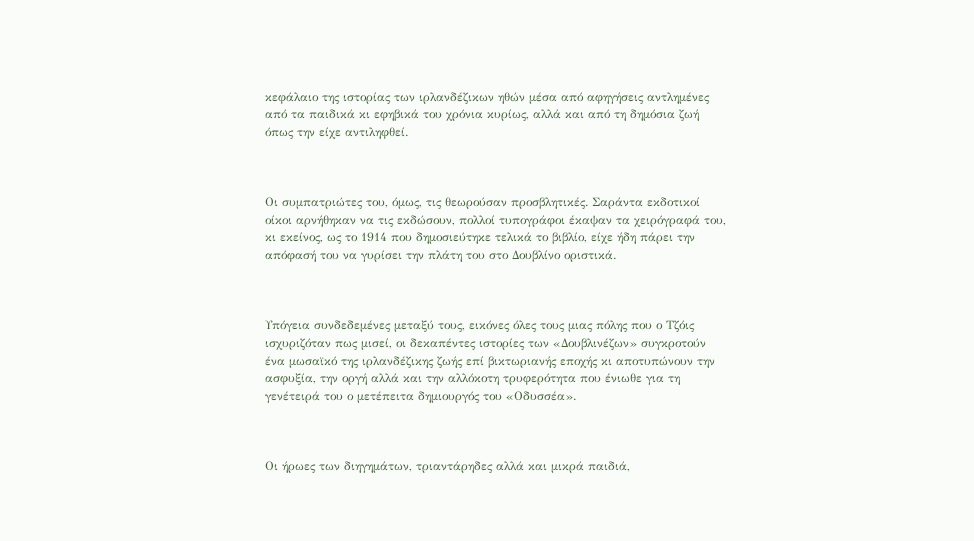κεφάλαιο της ιστορίας των ιρλανδέζικων ηθών μέσα από αφηγήσεις αντλημένες από τα παιδικά κι εφηβικά του χρόνια κυρίως, αλλά και από τη δημόσια ζωή όπως την είχε αντιληφθεί.



Οι συμπατριώτες του, όμως, τις θεωρούσαν προσβλητικές. Σαράντα εκδοτικοί οίκοι αρνήθηκαν να τις εκδώσουν, πολλοί τυπογράφοι έκαψαν τα χειρόγραφά του, κι εκείνος, ως το 1914 που δημοσιεύτηκε τελικά το βιβλίο, είχε ήδη πάρει την απόφασή του να γυρίσει την πλάτη του στο Δουβλίνο οριστικά.



Υπόγεια συνδεδεμένες μεταξύ τους, εικόνες όλες τους μιας πόλης που ο Τζόις ισχυριζόταν πως μισεί, οι δεκαπέντες ιστορίες των «Δουβλινέζων» συγκροτούν ένα μωσαϊκό της ιρλανδέζικης ζωής επί βικτωριανής εποχής κι αποτυπώνουν την ασφυξία, την οργή αλλά και την αλλόκοτη τρυφερότητα που ένιωθε για τη γενέτειρά του ο μετέπειτα δημιουργός του «Οδυσσέα».



Οι ήρωες των διηγημάτων, τριαντάρηδες αλλά και μικρά παιδιά,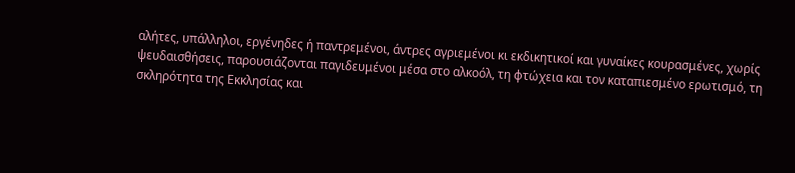αλήτες, υπάλληλοι, εργένηδες ή παντρεμένοι, άντρες αγριεμένοι κι εκδικητικοί και γυναίκες κουρασμένες, χωρίς ψευδαισθήσεις, παρουσιάζονται παγιδευμένοι μέσα στο αλκοόλ, τη φτώχεια και τον καταπιεσμένο ερωτισμό, τη σκληρότητα της Εκκλησίας και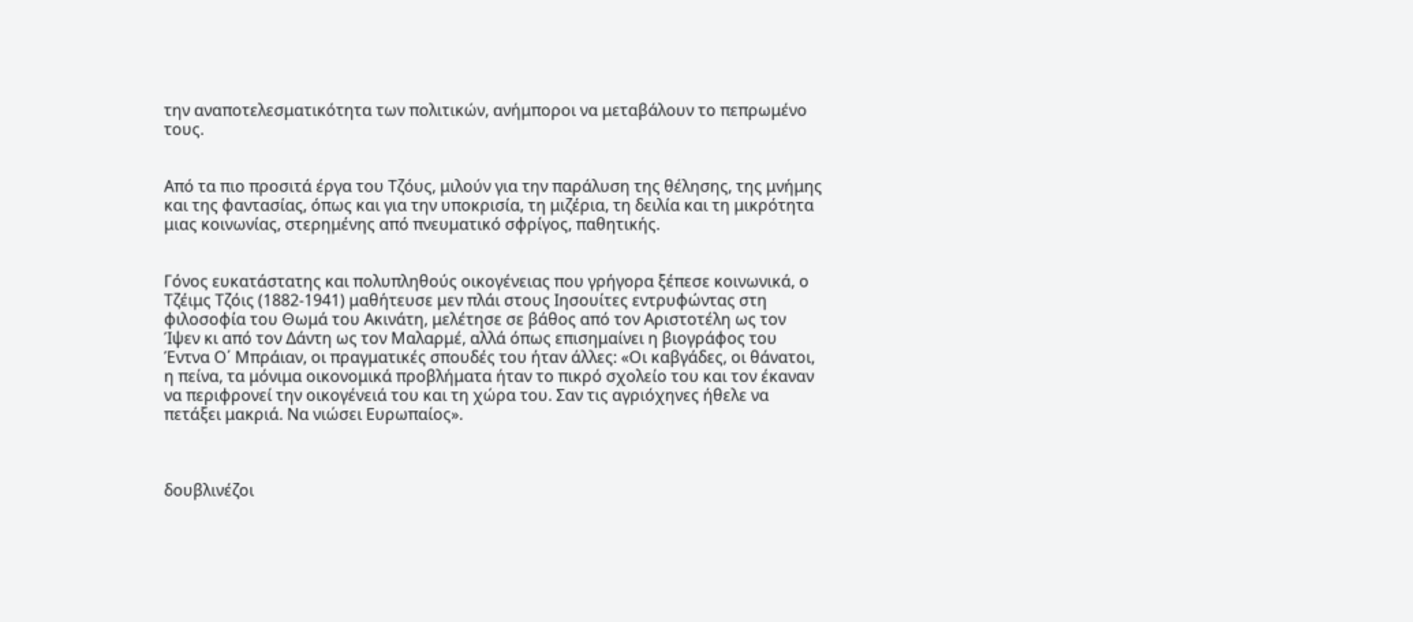την αναποτελεσματικότητα των πολιτικών, ανήμποροι να μεταβάλουν το πεπρωμένο τους.


Από τα πιο προσιτά έργα του Τζόυς, μιλούν για την παράλυση της θέλησης, της μνήμης και της φαντασίας, όπως και για την υποκρισία, τη μιζέρια, τη δειλία και τη μικρότητα μιας κοινωνίας, στερημένης από πνευματικό σφρίγος, παθητικής.


Γόνος ευκατάστατης και πολυπληθούς οικογένειας που γρήγορα ξέπεσε κοινωνικά, ο Τζέιμς Τζόις (1882-1941) μαθήτευσε μεν πλάι στους Ιησουίτες εντρυφώντας στη φιλοσοφία του Θωμά του Ακινάτη, μελέτησε σε βάθος από τον Αριστοτέλη ως τον Ίψεν κι από τον Δάντη ως τον Μαλαρμέ, αλλά όπως επισημαίνει η βιογράφος του Έντνα Ο΄ Μπράιαν, οι πραγματικές σπουδές του ήταν άλλες: «Οι καβγάδες, οι θάνατοι, η πείνα, τα μόνιμα οικονομικά προβλήματα ήταν το πικρό σχολείο του και τον έκαναν να περιφρονεί την οικογένειά του και τη χώρα του. Σαν τις αγριόχηνες ήθελε να πετάξει μακριά. Να νιώσει Ευρωπαίος».



δουβλινέζοι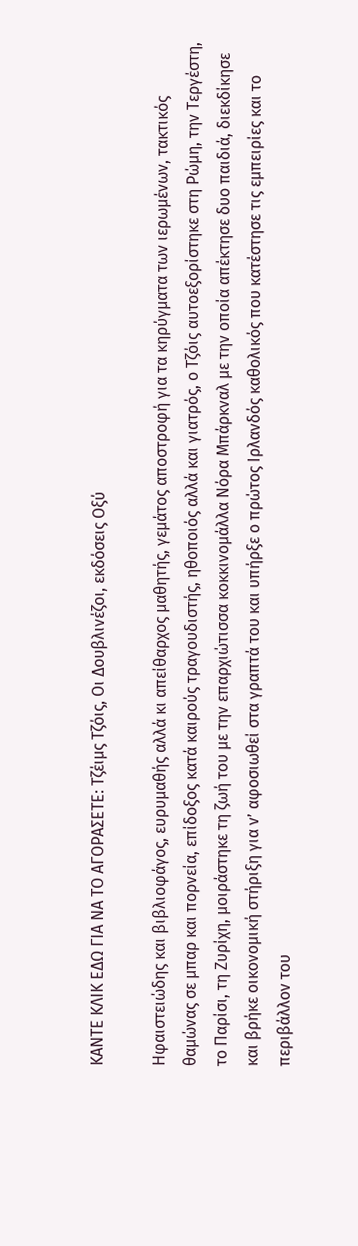ΚΑΝΤΕ ΚΛΙΚ ΕΔΩ ΓΙΑ ΝΑ ΤΟ ΑΓΟΡΑΣΕΤΕ: Τζέιμς Τζόις, Οι Δουβλινέζοι, εκδόσεις Οξύ

Ηφαιστειώδης και βιβλιοφάγος, ευρυμαθής αλλά κι απείθαρχος μαθητής, γεμάτος αποστροφή για τα κηρύγματα των ιερωμένων, τακτικός θαμώνας σε μπαρ και πορνεία, επίδοξος κατά καιρούς τραγουδιστής, ηθοποιός αλλά και γιατρός, ο Τζόις αυτοεξορίστηκε στη Ρώμη, την Τεργέστη, το Παρίσι, τη Ζυρίχη, μοιράστηκε τη ζωή του με την επαρχιώτισσα κοκκινομάλλα Νόρα Μπάρκναλ με την οποία απέκτησε δυο παιδιά, διεκδίκησε και βρήκε οικονομική στήριξη για ν’ αφοσιωθεί στα γραπτά του και υπήρξε ο πρώτος Ιρλανδός καθολικός που κατέστησε τις εμπειρίες και το περιβάλλον του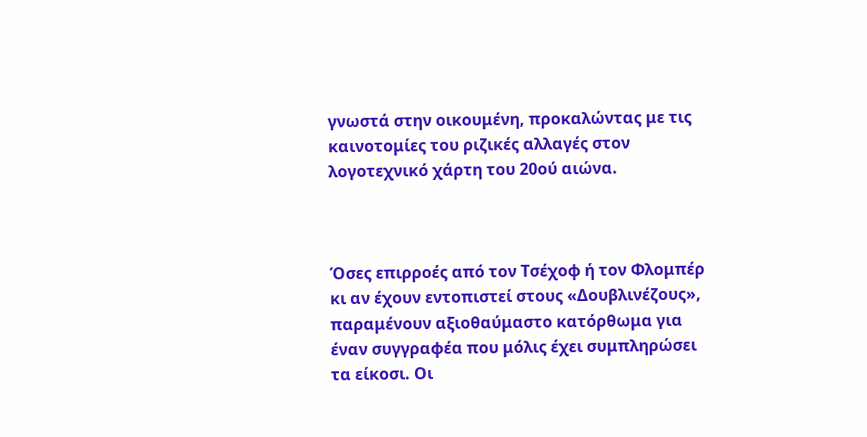γνωστά στην οικουμένη, προκαλώντας με τις καινοτομίες του ριζικές αλλαγές στον λογοτεχνικό χάρτη του 20ού αιώνα.



Όσες επιρροές από τον Τσέχοφ ή τον Φλομπέρ κι αν έχουν εντοπιστεί στους «Δουβλινέζους», παραμένουν αξιοθαύμαστο κατόρθωμα για έναν συγγραφέα που μόλις έχει συμπληρώσει τα είκοσι. Οι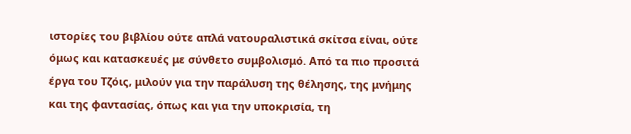ιστορίες του βιβλίου ούτε απλά νατουραλιστικά σκίτσα είναι, ούτε όμως και κατασκευές με σύνθετο συμβολισμό. Από τα πιο προσιτά έργα του Τζόις, μιλούν για την παράλυση της θέλησης, της μνήμης και της φαντασίας, όπως και για την υποκρισία, τη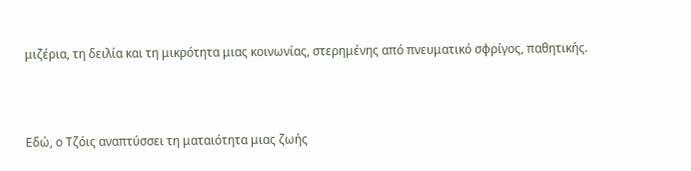μιζέρια, τη δειλία και τη μικρότητα μιας κοινωνίας, στερημένης από πνευματικό σφρίγος, παθητικής.



Εδώ, ο Τζόις αναπτύσσει τη ματαιότητα μιας ζωής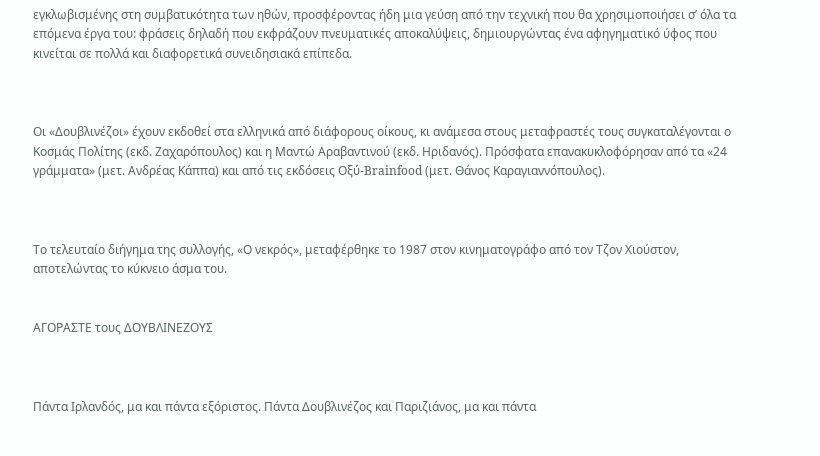εγκλωβισμένης στη συμβατικότητα των ηθών, προσφέροντας ήδη μια γεύση από την τεχνική που θα χρησιμοποιήσει σ’ όλα τα επόμενα έργα του: φράσεις δηλαδή που εκφράζουν πνευματικές αποκαλύψεις, δημιουργώντας ένα αφηγηματικό ύφος που κινείται σε πολλά και διαφορετικά συνειδησιακά επίπεδα.



Οι «Δουβλινέζοι» έχουν εκδοθεί στα ελληνικά από διάφορους οίκους, κι ανάμεσα στους μεταφραστές τους συγκαταλέγονται ο Κοσμάς Πολίτης (εκδ. Ζαχαρόπουλος) και η Μαντώ Αραβαντινού (εκδ. Ηριδανός). Πρόσφατα επανακυκλοφόρησαν από τα «24 γράμματα» (μετ. Ανδρέας Κάππα) και από τις εκδόσεις Οξύ-Brainfood (μετ. Θάνος Καραγιαννόπουλος).



Το τελευταίο διήγημα της συλλογής, «Ο νεκρός», μεταφέρθηκε τo 1987 στον κινηματογράφο από τον Τζον Χιούστον, αποτελώντας το κύκνειο άσμα του.


ΑΓΟΡΑΣΤΕ τους ΔΟΥΒΛΙΝΕΖΟΥΣ



Πάντα Ιρλανδός, μα και πάντα εξόριστος. Πάντα Δουβλινέζος και Παριζιάνος, μα και πάντα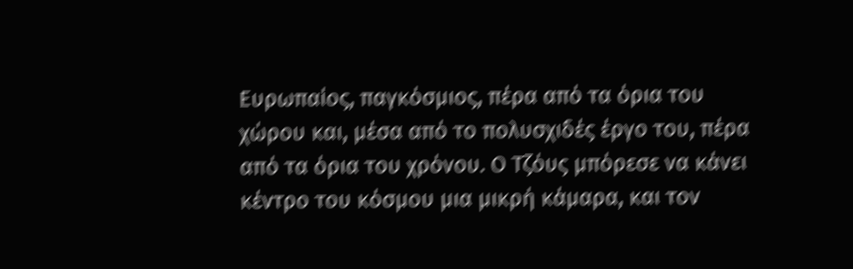Ευρωπαίος, παγκόσμιος, πέρα από τα όρια του χώρου και, μέσα από το πολυσχιδές έργο του, πέρα από τα όρια του χρόνου. Ο Τζόυς μπόρεσε να κάνει κέντρο του κόσμου μια μικρή κάμαρα, και τον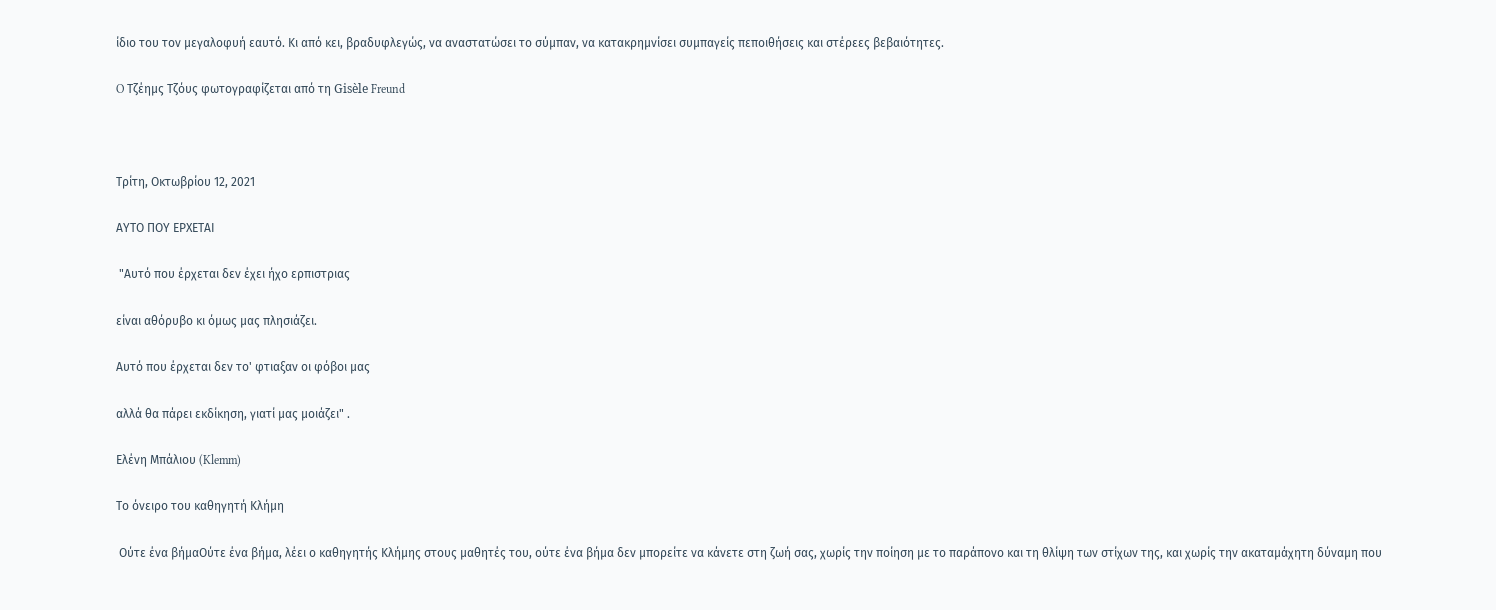ίδιο του τον μεγαλοφυή εαυτό. Κι από κει, βραδυφλεγώς, να αναστατώσει το σύμπαν, να κατακρημνίσει συμπαγείς πεποιθήσεις και στέρεες βεβαιότητες.

O Τζέημς Τζόυς φωτογραφίζεται από τη Gisèle Freund



Τρίτη, Οκτωβρίου 12, 2021

ΑΥΤΟ ΠΟΥ ΕΡΧΕΤΑΙ

 "Αυτό που έρχεται δεν έχει ήχο ερπιστριας

είναι αθόρυβο κι όμως μας πλησιάζει.

Αυτό που έρχεται δεν το' φτιαξαν οι φόβοι μας

αλλά θα πάρει εκδίκηση, γιατί μας μοιάζει" .

Ελένη Μπάλιου (Klemm)

Το όνειρο του καθηγητή Κλήμη

 Ούτε ένα βήμαΟύτε ένα βήμα, λέει ο καθηγητής Κλήμης στους μαθητές του, ούτε ένα βήμα δεν μπορείτε να κάνετε στη ζωή σας, χωρίς την ποίηση με το παράπονο και τη θλίψη των στίχων της, και χωρίς την ακαταμάχητη δύναμη που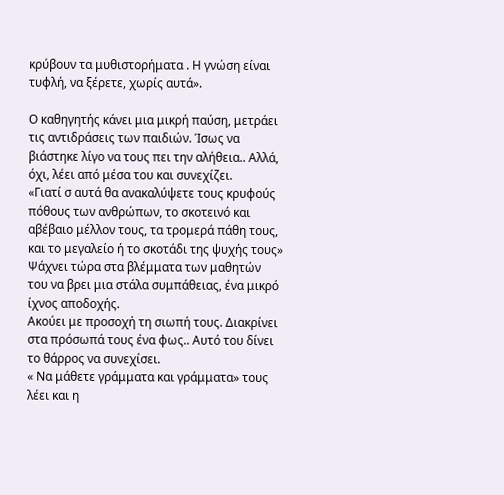κρύβουν τα μυθιστορήματα . Η γνώση είναι τυφλή, να ξέρετε, χωρίς αυτά».

Ο καθηγητής κάνει μια μικρή παύση, μετράει τις αντιδράσεις των παιδιών. Ίσως να βιάστηκε λίγο να τους πει την αλήθεια.. Αλλά, όχι, λέει από μέσα του και συνεχίζει.
«Γιατί σ αυτά θα ανακαλύψετε τους κρυφούς πόθους των ανθρώπων, το σκοτεινό και αβέβαιο μέλλον τους, τα τρομερά πάθη τους, και το μεγαλείο ή το σκοτάδι της ψυχής τους»
Ψάχνει τώρα στα βλέμματα των μαθητών του να βρει μια στάλα συμπάθειας, ένα μικρό ίχνος αποδοχής.
Ακούει με προσοχή τη σιωπή τους. Διακρίνει στα πρόσωπά τους ένα φως.. Αυτό του δίνει το θάρρος να συνεχίσει.
« Να μάθετε γράμματα και γράμματα» τους λέει και η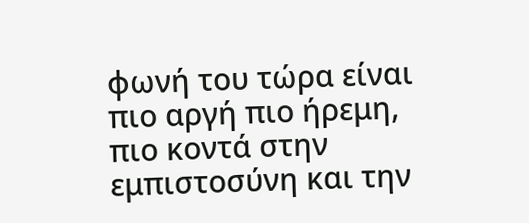φωνή του τώρα είναι πιο αργή πιο ήρεμη, πιο κοντά στην εμπιστοσύνη και την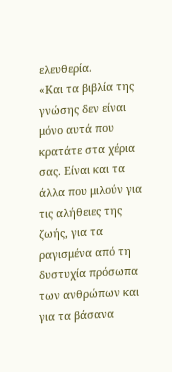ελευθερία.
«Και τα βιβλία της γνώσης δεν είναι μόνο αυτά που κρατάτε στα χέρια σας. Είναι και τα άλλα που μιλούν για τις αλήθειες της ζωής, για τα ραγισμένα από τη δυστυχία πρόσωπα των ανθρώπων και για τα βάσανα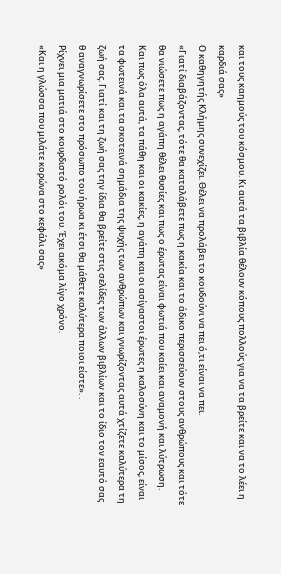και τους καημούς του κόσμου. Κι αυτά τα βιβλία θέλουν κόπους πολλούς για να τα βρείτε και να το λέει η καρδιά σας»
Ο καθηγητής Κλήμης συνεχίζει. Θέλει να προλάβει το κουδούνι να πει ό,τι είναι να πει.
«Γιατί διαβάζοντας, τότε θα καταλάβετε πως η κακία και το άδικο περισσεύουν στους ανθρώπους και τότε θα νιώσετε πως η αγάπη θέλει θυσίες και πως ο έρωτας είναι φωτιά που καίει και αναμονή και λύτρωση. Και πως όλα αυτά, τα πάθη και οι κακίες, η αγάπη και οι ασίγαστοι έρωτες η καλοσύνη και το μίσος, είναι τα φωτεινά και τα σκοτεινά σημάδια της ψυχής των ανθρώπων και γνωρίζοντας αυτά χτίζετε καλύτερα τη ζωή σας. Γιατί και τη ζωή σας την ίδια θα βρείτε στις σελίδες των άλλων βιβλίων και το ίδιο τον εαυτό σας θ αναγνωρίσετε στο πρόσωπο του ήρωα κι έτσι θα μάθετε καλύτερα ποιοι είστε». .
Ρίχνει μια ματιά στο κουρδιστό ρολόι του. Έχει ακόμα λίγο χρόνο.
«Και η γλώσσα που μιλάτε κορώνα στο κεφάλι σας»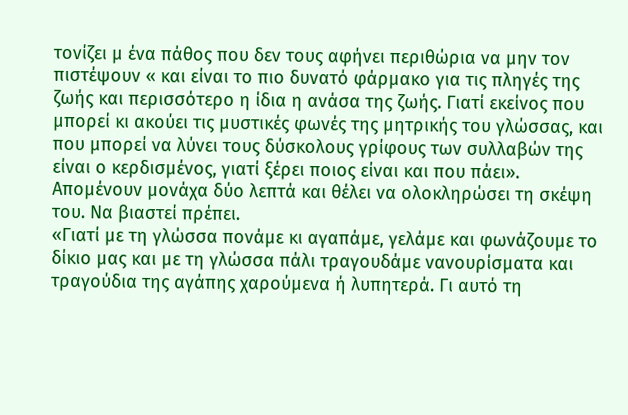τονίζει μ ένα πάθος που δεν τους αφήνει περιθώρια να μην τον πιστέψουν « και είναι το πιο δυνατό φάρμακο για τις πληγές της ζωής και περισσότερο η ίδια η ανάσα της ζωής. Γιατί εκείνος που μπορεί κι ακούει τις μυστικές φωνές της μητρικής του γλώσσας, και που μπορεί να λύνει τους δύσκολους γρίφους των συλλαβών της είναι ο κερδισμένος, γιατί ξέρει ποιος είναι και που πάει».
Απομένουν μονάχα δύο λεπτά και θέλει να ολοκληρώσει τη σκέψη του. Να βιαστεί πρέπει.
«Γιατί με τη γλώσσα πονάμε κι αγαπάμε, γελάμε και φωνάζουμε το δίκιο μας και με τη γλώσσα πάλι τραγουδάμε νανουρίσματα και τραγούδια της αγάπης χαρούμενα ή λυπητερά. Γι αυτό τη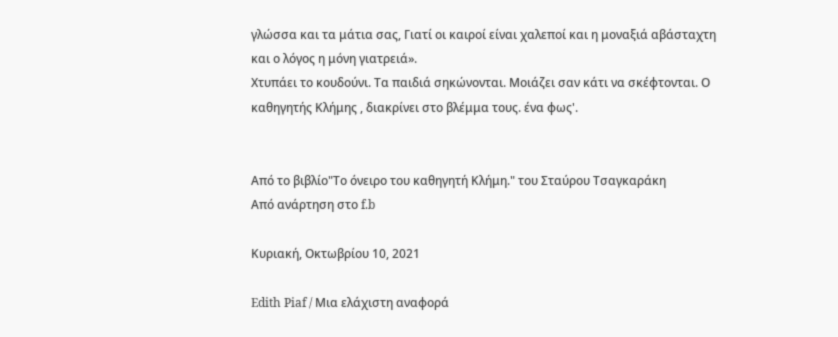γλώσσα και τα μάτια σας, Γιατί οι καιροί είναι χαλεποί και η μοναξιά αβάσταχτη και ο λόγος η μόνη γιατρειά».
Χτυπάει το κουδούνι. Τα παιδιά σηκώνονται. Μοιάζει σαν κάτι να σκέφτονται. Ο καθηγητής Κλήμης , διακρίνει στο βλέμμα τους. ένα φως'.


Από το βιβλίο"Το όνειρο του καθηγητή Κλήμη." του Σταύρου Τσαγκαράκη
Από ανάρτηση στο f.b

Κυριακή, Οκτωβρίου 10, 2021

Edith Piaf / Μια ελάχιστη αναφορά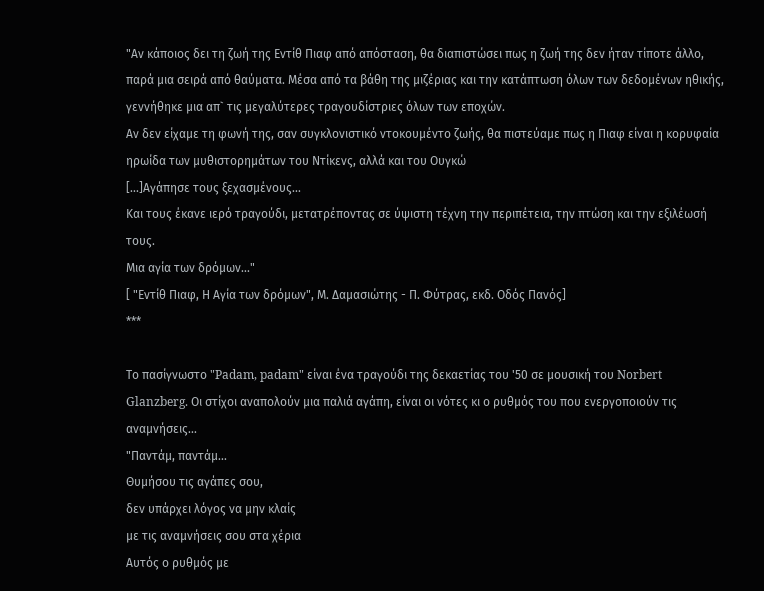"Αν κάποιος δει τη ζωή της Εντίθ Πιαφ από απόσταση, θα διαπιστώσει πως η ζωή της δεν ήταν τίποτε άλλο, παρά μια σειρά από θαύματα. Μέσα από τα βάθη της μιζέριας και την κατάπτωση όλων των δεδομένων ηθικής, γεννήθηκε μια απ` τις μεγαλύτερες τραγουδίστριες όλων των εποχών.
Αν δεν είχαμε τη φωνή της, σαν συγκλονιστικό ντοκουμέντο ζωής, θα πιστεύαμε πως η Πιαφ είναι η κορυφαία ηρωίδα των μυθιστορημάτων του Ντίκενς, αλλά και του Ουγκώ
[...]Αγάπησε τους ξεχασμένους...
Και τους έκανε ιερό τραγούδι, μετατρέποντας σε ύψιστη τέχνη την περιπέτεια, την πτώση και την εξιλέωσή τους.
Μια αγία των δρόμων..."
[ "Εντίθ Πιαφ, Η Αγία των δρόμων", Μ. Δαμασιώτης - Π. Φύτρας, εκδ. Οδός Πανός]
***

Το πασίγνωστο "Padam, padam" είναι ένα τραγούδι της δεκαετίας του '50 σε μουσική του Norbert Glanzberg. Οι στίχοι αναπολούν μια παλιά αγάπη, είναι οι νότες κι ο ρυθμός του που ενεργοποιούν τις αναμνήσεις...
"Παντάμ, παντάμ...
Θυμήσου τις αγάπες σου,
δεν υπάρχει λόγος να μην κλαίς
με τις αναμνήσεις σου στα χέρια
Αυτός ο ρυθμός με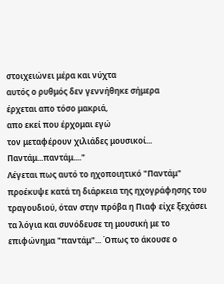στοιχειώνει μέρα και νύχτα
αυτός ο ρυθμός δεν γεννήθηκε σήμερα
έρχεται απο τόσο μακριά,
απο εκεί που έρχομαι εγώ
τον μεταφέρουν χιλιάδες μουσικοί...
Παντάμ...παντάμ...."
Λέγεται πως αυτό το ηχοποιητικό "Παντάμ" προέκυψε κατά τη διάρκεια της ηχογράφησης του τραγουδιού, όταν στην πρόβα η Πιαφ είχε ξεχάσει τα λόγια και συνόδευσε τη μουσική με το επιφώνημα "παντάμ"... Όπως το άκουσε ο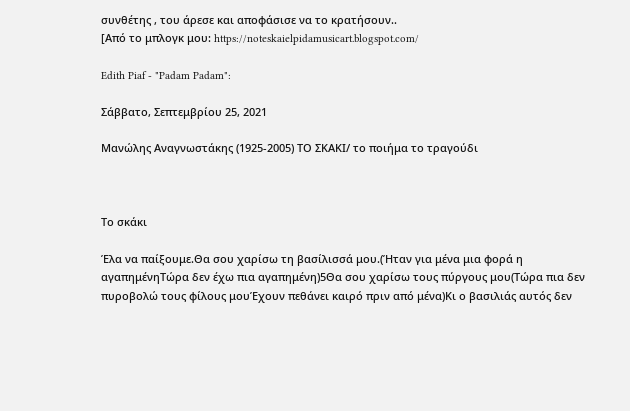συνθέτης , του άρεσε και αποφάσισε να το κρατήσουν..
[Από το μπλογκ μου: https://noteskaielpidamusicart.blogspot.com/

Edith Piaf - "Padam Padam":

Σάββατο, Σεπτεμβρίου 25, 2021

Μανώλης Αναγνωστάκης (1925-2005) ΤΟ ΣΚΑΚΙ/ το ποιήμα το τραγούδι



Το σκάκι

Έλα να παίξουμε.Θα σου χαρίσω τη βασίλισσά μου.(Ήταν για μένα μια φορά η αγαπημένηΤώρα δεν έχω πια αγαπημένη)5Θα σου χαρίσω τους πύργους μου(Τώρα πια δεν πυροβολώ τους φίλους μουΈχουν πεθάνει καιρό πριν από μένα)Κι ο βασιλιάς αυτός δεν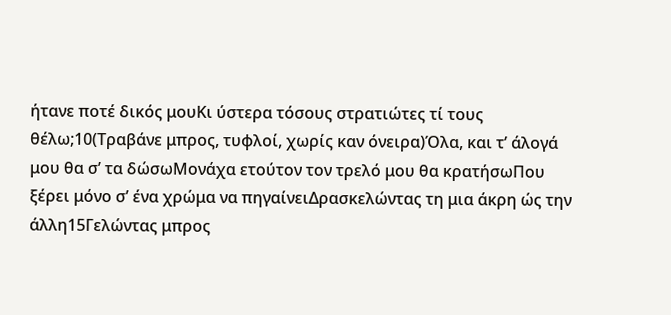ήτανε ποτέ δικός μουΚι ύστερα τόσους στρατιώτες τί τους θέλω;10(Τραβάνε μπρος, τυφλοί, χωρίς καν όνειρα)Όλα, και τ’ άλογά μου θα σ’ τα δώσωΜονάχα ετούτον τον τρελό μου θα κρατήσωΠου ξέρει μόνο σ’ ένα χρώμα να πηγαίνειΔρασκελώντας τη μια άκρη ώς την άλλη15Γελώντας μπρος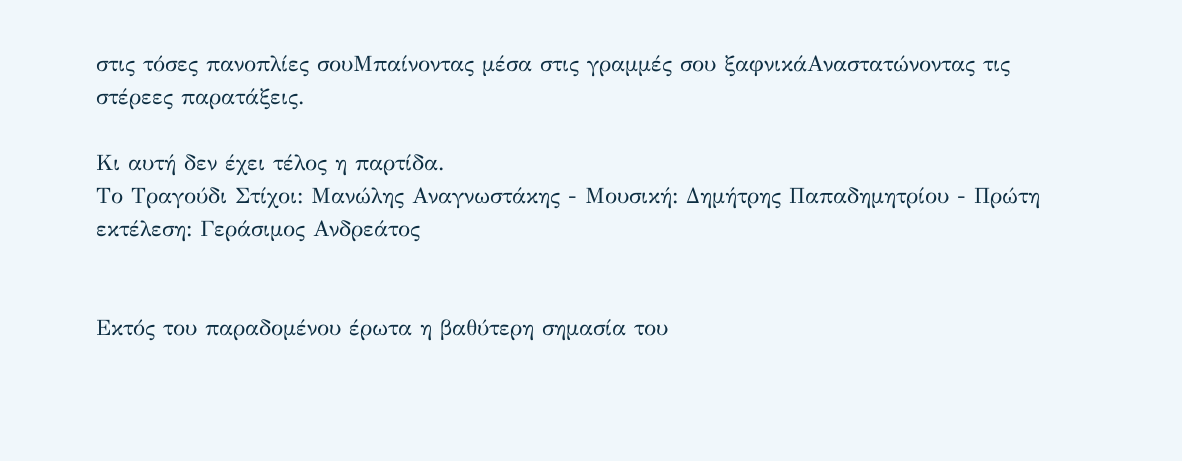στις τόσες πανοπλίες σουΜπαίνοντας μέσα στις γραμμές σου ξαφνικάΑναστατώνοντας τις στέρεες παρατάξεις.

Κι αυτή δεν έχει τέλος η παρτίδα.
Το Τραγούδι Στίχοι: Μανώλης Αναγνωστάκης - Μουσική: Δημήτρης Παπαδημητρίου - Πρώτη εκτέλεση: Γεράσιμος Ανδρεάτος


Εκτός του παραδομένου έρωτα η βαθύτερη σημασία του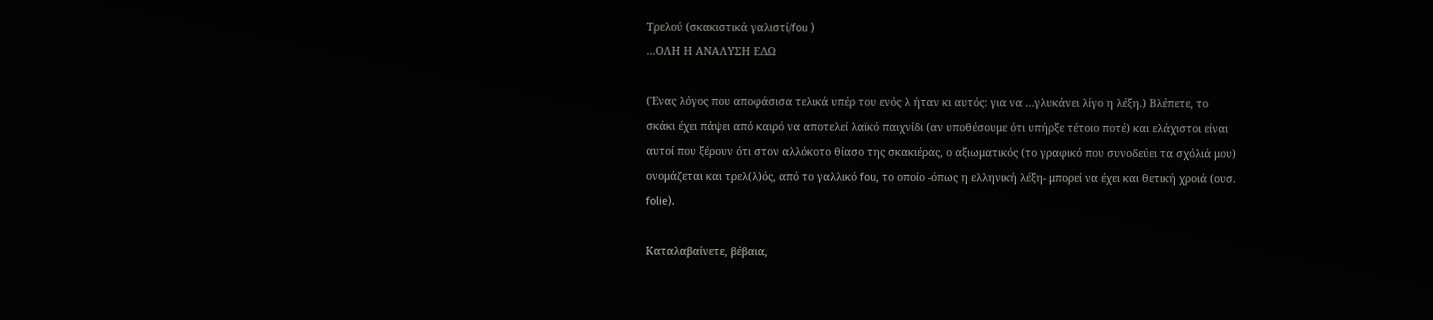Τρελού (σκακιστικά γαλιστί/fou )
...ΟΛΗ Η ΑΝΑΛΥΣΗ ΕΔΩ

(Ένας λόγος που αποφάσισα τελικά υπέρ του ενός λ ήταν κι αυτός: για να …γλυκάνει λίγο η λέξη.) Βλέπετε, το σκάκι έχει πάψει από καιρό να αποτελεί λαϊκό παιχνίδι (αν υποθέσουμε ότι υπήρξε τέτοιο ποτέ) και ελάχιστοι είναι αυτοί που ξέρουν ότι στον αλλόκοτο θίασο της σκακιέρας, ο αξιωματικός (το γραφικό που συνοδεύει τα σχόλιά μου) ονομάζεται και τρελ(λ)ός, από το γαλλικό fou, το οποίο -όπως η ελληνική λέξη- μπορεί να έχει και θετική χροιά (ουσ. folie).

Καταλαβαίνετε, βέβαια,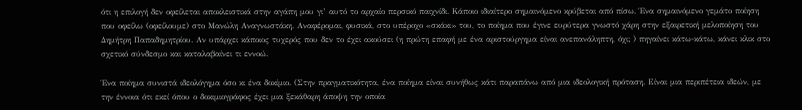ότι η επιλογή δεν οφείλεται αποκλειστικά στην αγάπη μου γι’ αυτό το αρχαίο περσικό παιχνίδι. Κάποιο ιδιαίτερο σημαινόμενο κρύβεται από πίσω. Ένα σημαινόμενο γεμάτο ποίηση που οφείλω (οφείλουμε) στο Μανώλη Αναγνωστάκη. Αναφέρομαι, φυσικά, στο υπέροχο «σκάκι» του, το ποίημα που έγινε ευρύτερα γνωστό χάρη στην εξαιρετική μελοποίηση του Δημήτρη Παπαδημητρίου. Αν υπάρχει κάποιος τυχερός που δεν το έχει ακούσει (η πρώτη επαφή με ένα αριστούργημα είναι ανεπανάληπτη, όχι; ) πηγαίνει κάτω-κάτω, κάνει κλικ στο σχετικό σύνδεσμο και καταλαβαίνει τι εννοώ.

Ένα ποίημα συνιστά ιδεολόγημα όσο κι ένα δοκίμιο. (Στην πραγματικότητα, ένα ποίημα είναι συνήθως κάτι παραπάνω από μια ιδεολογική πρόταση. Είναι μια περιπέτεια ιδεών, με την έννοια ότι εκεί όπου ο δοκιμιογράφος έχει μια ξεκάθαρη άποψη την οποία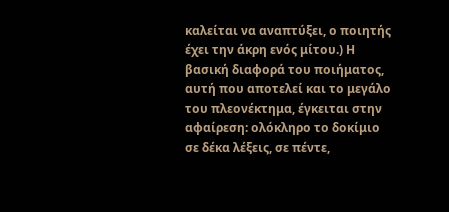καλείται να αναπτύξει, ο ποιητής έχει την άκρη ενός μίτου.) Η βασική διαφορά του ποιήματος, αυτή που αποτελεί και το μεγάλο του πλεονέκτημα, έγκειται στην αφαίρεση: ολόκληρο το δοκίμιο σε δέκα λέξεις, σε πέντε,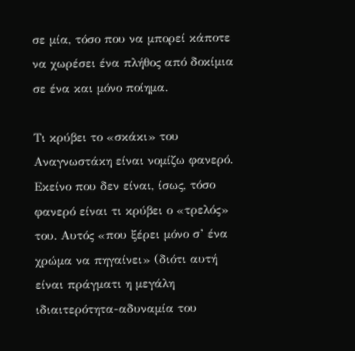σε μία, τόσο που να μπορεί κάποτε να χωρέσει ένα πλήθος από δοκίμια σε ένα και μόνο ποίημα.

Τι κρύβει το «σκάκι» του Αναγνωστάκη είναι νομίζω φανερό. Εκείνο που δεν είναι, ίσως, τόσο φανερό είναι τι κρύβει ο «τρελός» του. Αυτός «που ξέρει μόνο σ’ ένα χρώμα να πηγαίνει» (διότι αυτή είναι πράγματι η μεγάλη ιδιαιτερότητα-αδυναμία του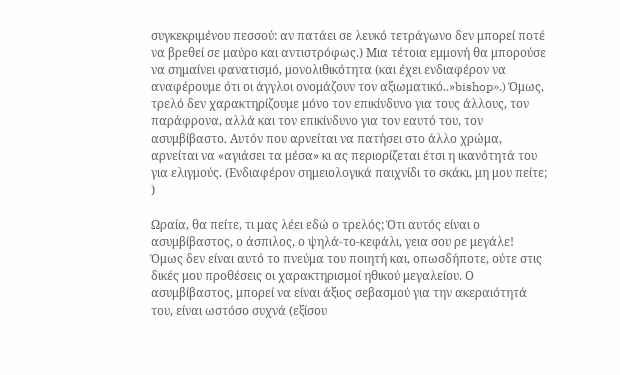συγκεκριμένου πεσσού: αν πατάει σε λευκό τετράγωνο δεν μπορεί ποτέ να βρεθεί σε μαύρο και αντιστρόφως.) Μια τέτοια εμμονή θα μπορούσε να σημαίνει φανατισμό, μονολιθικότητα (και έχει ενδιαφέρον να αναφέρουμε ότι οι άγγλοι ονομάζουν τον αξιωματικό..»bishop».) Όμως, τρελό δεν χαρακτηρίζουμε μόνο τον επικίνδυνο για τους άλλους, τον παράφρονα, αλλά και τον επικίνδυνο για τον εαυτό του, τον ασυμβίβαστο. Αυτόν που αρνείται να πατήσει στο άλλο χρώμα, αρνείται να «αγιάσει τα μέσα» κι ας περιορίζεται έτσι η ικανότητά του για ελιγμούς. (Ενδιαφέρον σημειολογικά παιχνίδι το σκάκι, μη μου πείτε; )

Ωραία, θα πείτε, τι μας λέει εδώ ο τρελός; Ότι αυτός είναι ο ασυμβίβαστος, ο άσπιλος, ο ψηλά-το-κεφάλι, γεια σου ρε μεγάλε! Όμως δεν είναι αυτό το πνεύμα του ποιητή και, οπωσδήποτε, ούτε στις δικές μου προθέσεις οι χαρακτηρισμοί ηθικού μεγαλείου. Ο ασυμβίβαστος, μπορεί να είναι άξιος σεβασμού για την ακεραιότητά του, είναι ωστόσο συχνά (εξίσου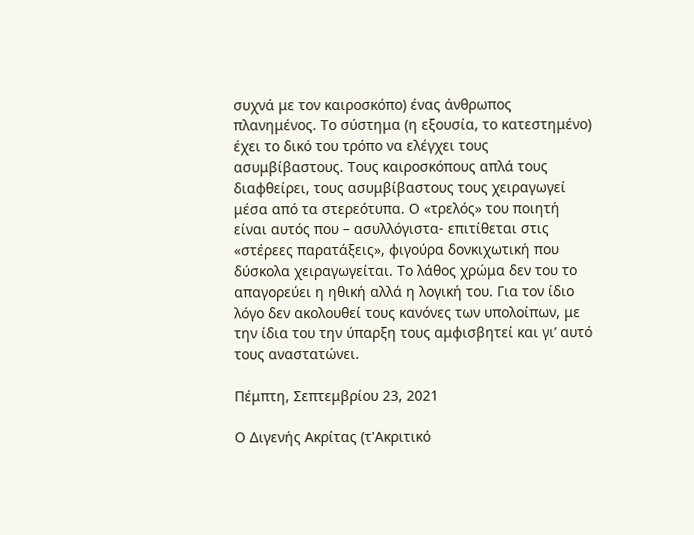συχνά με τον καιροσκόπο) ένας άνθρωπος πλανημένος. Το σύστημα (η εξουσία, το κατεστημένο) έχει το δικό του τρόπο να ελέγχει τους ασυμβίβαστους. Τους καιροσκόπους απλά τους διαφθείρει, τους ασυμβίβαστους τους χειραγωγεί μέσα από τα στερεότυπα. Ο «τρελός» του ποιητή είναι αυτός που – ασυλλόγιστα- επιτίθεται στις «στέρεες παρατάξεις», φιγούρα δονκιχωτική που δύσκολα χειραγωγείται. Το λάθος χρώμα δεν του το απαγορεύει η ηθική αλλά η λογική του. Για τον ίδιο λόγο δεν ακολουθεί τους κανόνες των υπολοίπων, με την ίδια του την ύπαρξη τους αμφισβητεί και γι’ αυτό τους αναστατώνει.

Πέμπτη, Σεπτεμβρίου 23, 2021

Ο Διγενής Ακρίτας (τ'Ακριτικό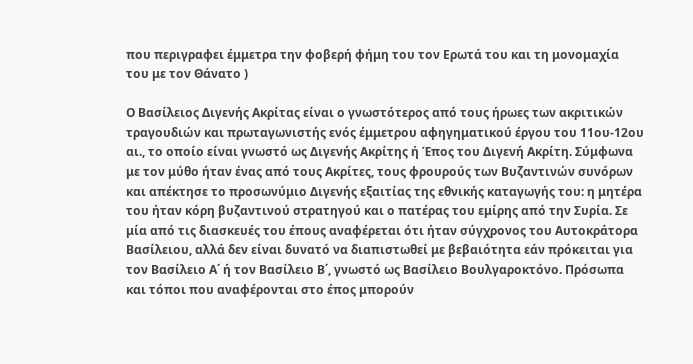που περιγραφει έμμετρα την φοβερή φήμη του τον Ερωτά του και τη μονομαχία του με τον Θάνατο )

Ο Βασίλειος Διγενής Ακρίτας είναι ο γνωστότερος από τους ήρωες των ακριτικών τραγουδιών και πρωταγωνιστής ενός έμμετρου αφηγηματικού έργου του 11ου-12ου αι., το οποίο είναι γνωστό ως Διγενής Ακρίτης ή Έπος του Διγενή Ακρίτη. Σύμφωνα με τον μύθο ήταν ένας από τους Ακρίτες, τους φρουρούς των Βυζαντινών συνόρων και απέκτησε το προσωνύμιο Διγενής εξαιτίας της εθνικής καταγωγής του: η μητέρα του ήταν κόρη βυζαντινού στρατηγού και ο πατέρας του εμίρης από την Συρία. Σε μία από τις διασκευές του έπους αναφέρεται ότι ήταν σύγχρονος του Αυτοκράτορα Βασίλειου, αλλά δεν είναι δυνατό να διαπιστωθεί με βεβαιότητα εάν πρόκειται για τον Βασίλειο Α΄ ή τον Βασίλειο Β΄, γνωστό ως Βασίλειο Βουλγαροκτόνο. Πρόσωπα και τόποι που αναφέρονται στο έπος μπορούν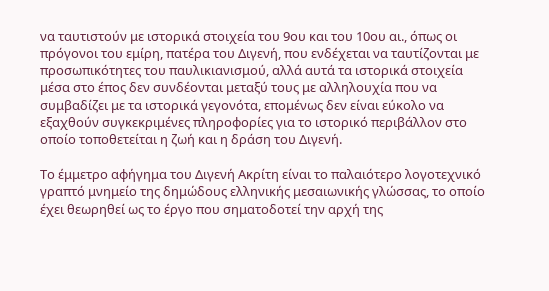να ταυτιστούν με ιστορικά στοιχεία του 9ου και του 10ου αι., όπως οι πρόγονοι του εμίρη, πατέρα του Διγενή, που ενδέχεται να ταυτίζονται με προσωπικότητες του παυλικιανισμού, αλλά αυτά τα ιστορικά στοιχεία μέσα στο έπος δεν συνδέονται μεταξύ τους με αλληλουχία που να συμβαδίζει με τα ιστορικά γεγονότα, επομένως δεν είναι εύκολο να εξαχθούν συγκεκριμένες πληροφορίες για το ιστορικό περιβάλλον στο οποίο τοποθετείται η ζωή και η δράση του Διγενή.

Το έμμετρο αφήγημα του Διγενή Ακρίτη είναι το παλαιότερο λογοτεχνικό γραπτό μνημείο της δημώδους ελληνικής μεσαιωνικής γλώσσας, το οποίο έχει θεωρηθεί ως το έργο που σηματοδοτεί την αρχή της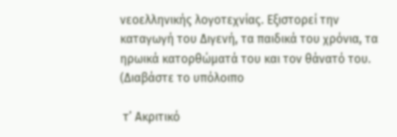νεοελληνικής λογοτεχνίας. Εξιστορεί την καταγωγή του Διγενή, τα παιδικά του χρόνια, τα ηρωικά κατορθώματά του και τον θάνατό του. (Διαβάστε το υπόλοιπο

 τ’ Ακριτικό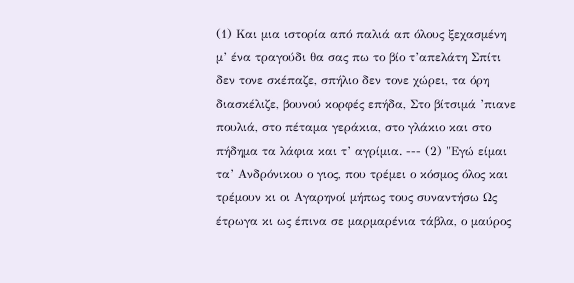(1) Και μια ιστορία από παλιά απ όλους ξεχασμένη μ’ ένα τραγούδι θα σας πω το βίο τ’απελάτη Σπίτι δεν τονε σκέπαζε, σπήλιο δεν τονε χώρει, τα όρη διασκέλιζε, βουνού κορφές επήδα, Στο βίτσιμά ’πιανε πουλιά, στο πέταμα γεράκια, στο γλάκιο και στο πήδημα τα λάφια και τ’ αγρίμια. --- (2) "Εγώ είμαι τα’ Ανδρόνικου ο γιος, που τρέμει ο κόσμος όλος και τρέμουν κι οι Αγαρηνοί μήπως τους συναντήσω Ως έτρωγα κι ως έπινα σε μαρμαρένια τάβλα, ο μαύρος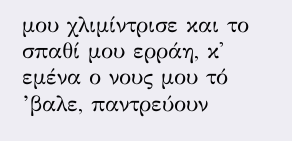μου χλιμίντρισε και το σπαθί μου ερράη, κ' εμένα ο νους μου τό ’βαλε, παντρεύουν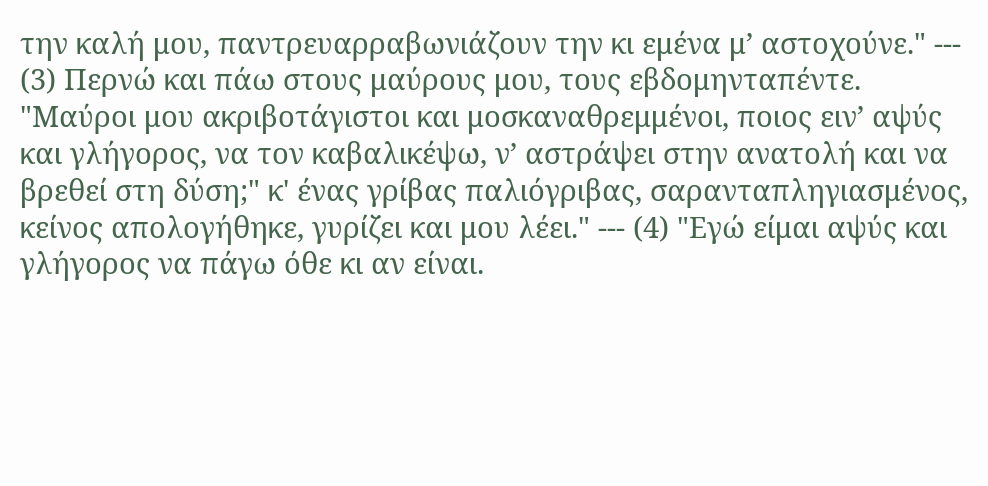την καλή μου, παντρευαρραβωνιάζουν την κι εμένα μ’ αστοχούνε." --- (3) Περνώ και πάω στους μαύρους μου, τους εβδομηνταπέντε. "Μαύροι μου ακριβοτάγιστοι και μοσκαναθρεμμένοι, ποιος ειν’ αψύς και γλήγορος, να τον καβαλικέψω, ν’ αστράψει στην ανατολή και να βρεθεί στη δύση;" κ' ένας γρίβας παλιόγριβας, σαρανταπληγιασμένος, κείνος απολογήθηκε, γυρίζει και μου λέει." --- (4) "Εγώ είμαι αψύς και γλήγορος να πάγω όθε κι αν είναι.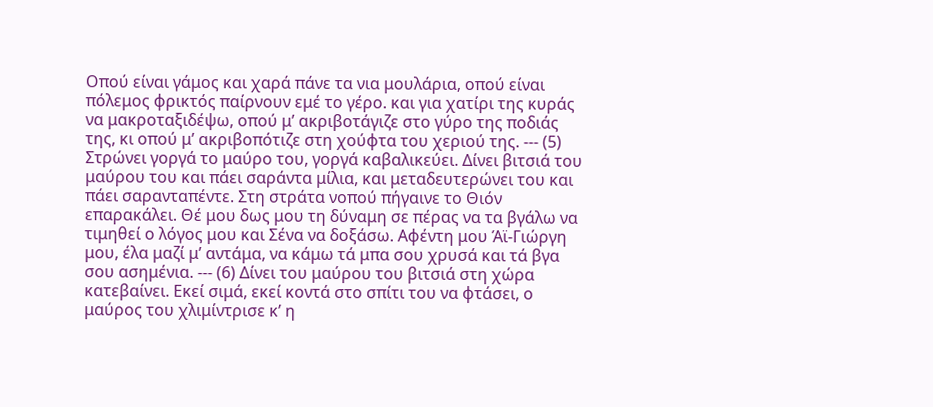Οπού είναι γάμος και χαρά πάνε τα νια μουλάρια, οπού είναι πόλεμος φρικτός παίρνουν εμέ το γέρο. και για χατίρι της κυράς να μακροταξιδέψω, οπού μ’ ακριβοτάγιζε στο γύρο της ποδιάς της, κι οπού μ’ ακριβοπότιζε στη χούφτα του χεριού της. --- (5) Στρώνει γοργά το μαύρο του, γοργά καβαλικεύει. Δίνει βιτσιά του μαύρου του και πάει σαράντα μίλια, και μεταδευτερώνει του και πάει σαρανταπέντε. Στη στράτα νοπού πήγαινε το Θιόν επαρακάλει. Θέ μου δως μου τη δύναμη σε πέρας να τα βγάλω να τιμηθεί ο λόγος μου και Σένα να δοξάσω. Αφέντη μου Άϊ-Γιώργη μου, έλα μαζί μ’ αντάμα, να κάμω τά μπα σου χρυσά και τά βγα σου ασημένια. --- (6) Δίνει του μαύρου του βιτσιά στη χώρα κατεβαίνει. Εκεί σιμά, εκεί κοντά στο σπίτι του να φτάσει, ο μαύρος του χλιμίντρισε κ’ η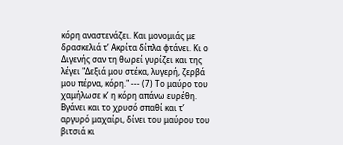κόρη αναστενάζει. Και μονομιάς με δρασκελιά τ’ Ακρίτα δίπλα φτάνει. Κι ο Διγενής σαν τη θωρεί γυρίζει και της λέγει "Δεξιά μου στέκα, λυγερή, ζερβά μου πέρνα, κόρη." --- (7) Το μαύρο του χαμήλωσε κ’ η κόρη απάνω ευρέθη. Βγάνει και το χρυσό σπαθί και τ’ αργυρό μαχαίρι, δίνει του μαύρου του βιτσιά κι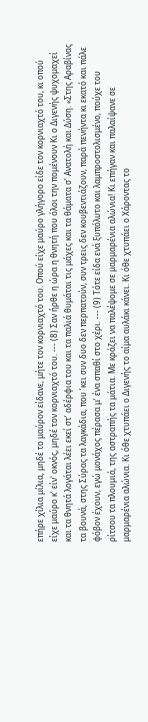επήρε χίλια μίλια, μηδέ το μαύρον είδανε, μήτε τον κορνιαχτό του. Οπού είχε μαύρο γλήγορο είδε τον κορνιαχτό του, κι οπού είχε μαύρο κ’ είν' οκνός, μηδέ τον κορνιαχτό του. --- (8) Σαν ήρθε η ώρα η θνητή που όλοι την πομένουν Κι ο Διγενής ψυχομαχεί και τα θνητά λογάται λέει εκεί στ’ αδέρφια του και τα παλιά θυμάται τις μάχες και τα θάματα σ’ Ανατολή και Δύση. «Στης Αραβίνας τα βουνά, στης Σύρας τα λαγκάδια, που ’κει συν δυο δεν περπατούν, συν τρεις δεν κουβεντιάζουν, παρά πενήντα κι εκατό και πάλε φόβον έχουν, εγώ μονάχος πέρασα μ’ ένα σπαθί στο χέρι. --- (9) Τότε είδα ενά ξυπόλυτο και λαμπροστολισμένο, πούχε του ρίτσου τα πλουμιά, της αστραπής τα μάτια. Με κράζει να παλέψομε σε μαρμαρένια αλώνια! Κι επήγαν και παλαίψανε σε μαρμαρένια αλώνια. Κι όθε χτυπάει ο Διγενής το αίμα αυλάκι κάνει. Κι όθε χτυπάει ο Χάροντας το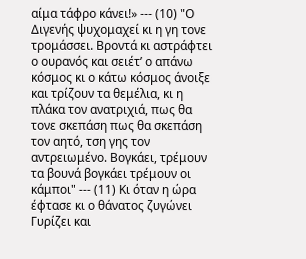αίμα τάφρο κάνει!» --- (10) "Ο Διγενής ψυχομαχεί κι η γη τονε τρομάσσει. Βροντά κι αστράφτει ο ουρανός και σειέτ’ ο απάνω κόσμος κι ο κάτω κόσμος άνοιξε και τρίζουν τα θεμέλια, κι η πλάκα τον ανατριχιά, πως θα τονε σκεπάση πως θα σκεπάση τον αητό, τση γης τον αντρειωμένο. Βογκάει, τρέμουν τα βουνά βογκάει τρέμουν οι κάμποι" --- (11) Κι όταν η ώρα έφτασε κι ο θάνατος ζυγώνει Γυρίζει και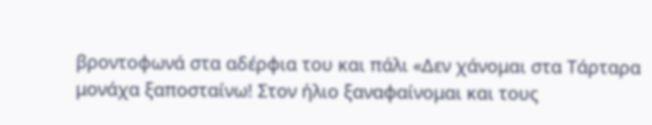βροντοφωνά στα αδέρφια του και πάλι «Δεν χάνομαι στα Τάρταρα μονάχα ξαποσταίνω! Στον ήλιο ξαναφαίνομαι και τους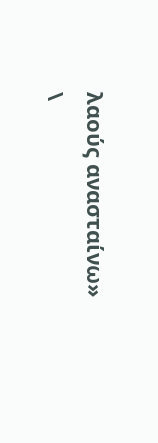λαούς ανασταίνω»
\